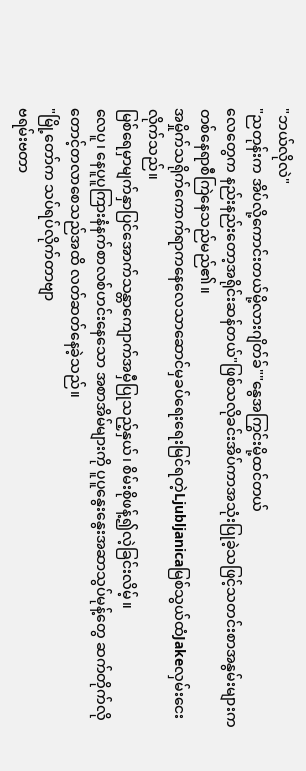"ဘယ်လိုလဲ"
"ညတုန်းက အိပ်လို့ကောင်းတယ်မို့လားဂျိတ်ခ်""နွေအကြွင်းမို့ထင်တယ်
လေတွေက နည်းနည်းတော့အရိုင်းဆန်တယ်"ဖြစ်သလိုခင်းအိပ်ကာအသုံးပြုခဲ့သဖြင့်သတင်းစာအနွမ်းများကတစ်နေရာစီကြဲနေသည်မည်၏။
အမှိုက်သရိုက်ကောက်ရာကနေလေသာဆောင်မှခပ်ရေးရေးမြင်ရတဲ့Ljubljanicaမြစ်သွယ်ထံJakeလှမ်းငေးလိုက်သည်။
မြစ်ရေမှာမျက်နှာပြင်အောက်သန္တာကျောက်အမှီပြုသည့်နှယ်၊ စိမ်းစိုဖန့်၍လဲ့ခြင်းလိမ့်။
လေပူ၊ နေပူပူကြားနံနက်စာလစ်ဟင်းနေသော အစာအိမ်များကို ပူပူနွေးနွေးအဆာသွပ်မုန့်တွေ ဆက်တိုက်လို တောင့်တလာစေသည်အထိ လတ်ဆတ်နေခဲ့သည်။
"မြို့တော်က သပ်ရပ်လိုက်တာဗျာ
ဗရမ်းဗတာ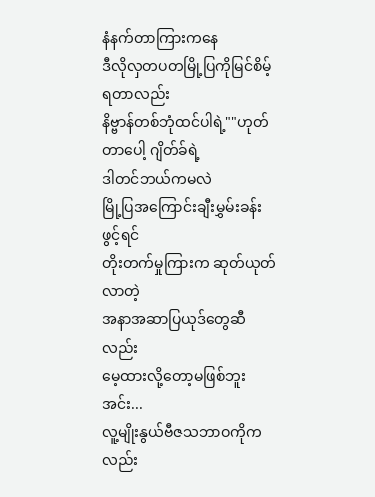နံနက်တာကြားကနေ
ဒီလိုလှတပတမြို့ပြကိုမြင်စိမ့်ရတာလည်း
နိဗ္ဗာန်တစ်ဘုံထင်ပါရဲ့""ဟုတ်တာပေါ့ ဂျိတ်ခ်ရဲ့
ဒါတင်ဘယ်ကမလဲ
မြို့ပြအကြောင်းချီးမွှမ်းခန်းဖွင့်ရင်
တိုးတက်မှုကြားက ဆုတ်ယုတ်လာတဲ့
အနာအဆာပြယုဒ်တွေဆီလည်း
မေ့ထားလို့တော့မဖြစ်ဘူးအင်း...
လူ့မျိုးနွယ်ဗီဇသဘာဝကိုကလည်း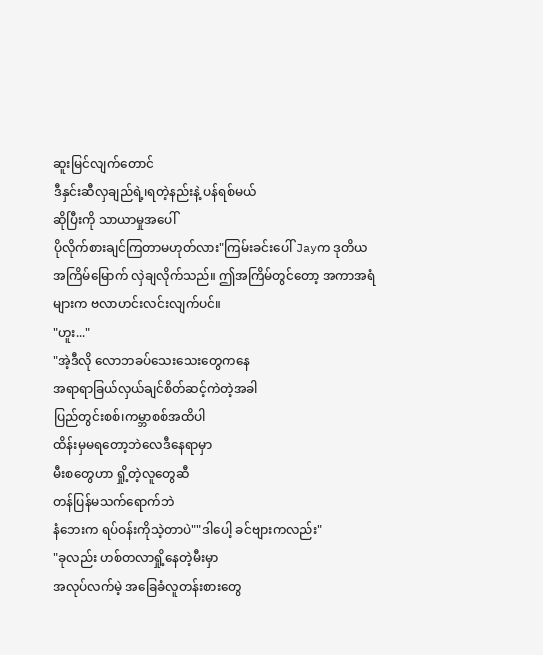ဆူးမြင်လျက်တောင်
ဒီနှင်းဆီလှချည်ရဲ့၊ရတဲ့နည်းနဲ့ ပန်ရစ်မယ်
ဆိုပြီးကို သာယာမှုအပေါ်
ပိုလိုက်စားချင်ကြတာမဟုတ်လား"ကြမ်းခင်းပေါ် Jayက ဒုတိယအကြိမ်မြောက် လှဲချလိုက်သည်။ ဤအကြိမ်တွင်တော့ အကာအရံများက ဗလာဟင်းလင်းလျက်ပင်။
"ဟူး..."
"အဲ့ဒီလို လောဘခပ်သေးသေးတွေကနေ
အရာရာခြယ်လှယ်ချင်စိတ်ဆင့်ကဲတဲ့အခါ
ပြည်တွင်းစစ်၊ကမ္ဘာစစ်အထိပါ
ထိန်းမှမရတော့ဘဲလေဒီနေရာမှာ
မီးစတွေဟာ ရှို့တဲ့လူတွေဆီ
တန်ပြန်မသက်ရောက်ဘဲ
နံဘေးက ရပ်ဝန်းကိုသဲ့တာပဲ""ဒါပေါ့ ခင်ဗျားကလည်း"
"ခုလည်း ဟစ်တလာရှို့နေတဲ့မီးမှာ
အလုပ်လက်မဲ့ အခြေခံလူတန်းစားတွေ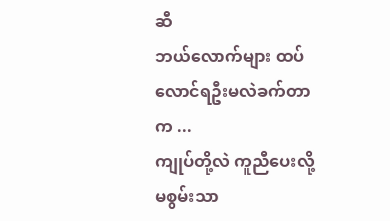ဆီ
ဘယ်လောက်များ ထပ်လောင်ရဦးမလဲခက်တာက ...
ကျုပ်တို့လဲ ကူညီပေးလို့မစွမ်းသာ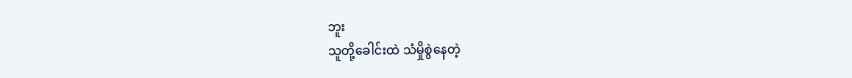ဘူး
သူတို့ခေါင်းထဲ သံမှိုစွဲနေတဲ့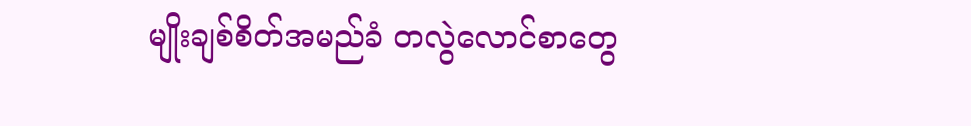မျိုးချစ်စိတ်အမည်ခံ တလွဲလောင်စာတွေ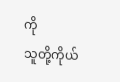ကို
သူတို့ကိုယ်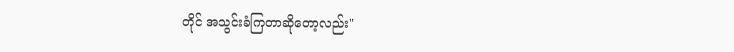တိုင် အသွင်းခံကြတာဆိုတော့လည်း"